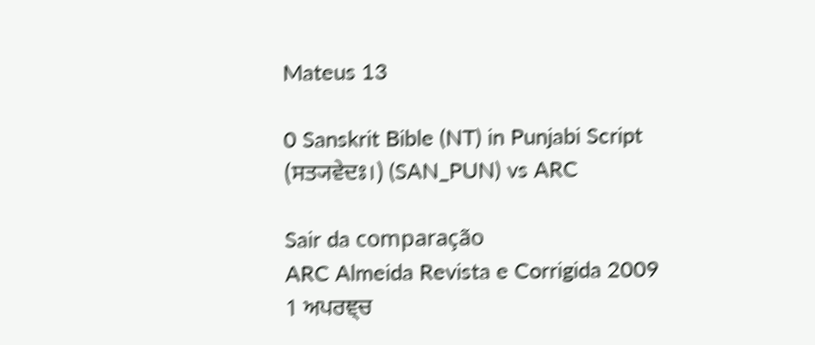Mateus 13

0 Sanskrit Bible (NT) in Punjabi Script (ਸਤ੍ਯਵੇਦਃ।) (SAN_PUN) vs ARC

Sair da comparação
ARC Almeida Revista e Corrigida 2009
1 ਅਪਰਞ੍ਚ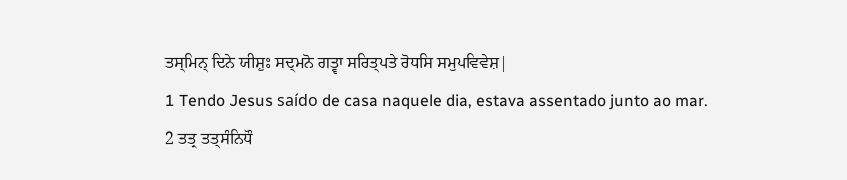ਤਸ੍ਮਿਨ੍ ਦਿਨੇ ਯੀਸ਼ੁਃ ਸਦ੍ਮਨੋ ਗਤ੍ਵਾ ਸਰਿਤ੍ਪਤੇ ਰੋਧਸਿ ਸਮੁਪਵਿਵੇਸ਼|
1 Tendo Jesus saído de casa naquele dia, estava assentado junto ao mar.
2 ਤਤ੍ਰ ਤਤ੍ਸੰਨਿਧੌ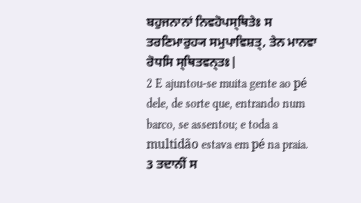ਬਹੁਜਨਾਨਾਂ ਨਿਵਹੋਪਸ੍ਥਿਤੇਃ ਸ ਤਰਣਿਮਾਰੁਹ੍ਯ ਸਮੁਪਾਵਿਸ਼ਤ੍, ਤੇਨ ਮਾਨਵਾ ਰੋਧਸਿ ਸ੍ਥਿਤਵਨ੍ਤਃ|
2 E ajuntou-se muita gente ao pé dele, de sorte que, entrando num barco, se assentou; e toda a multidão estava em pé na praia.
3 ਤਦਾਨੀਂ ਸ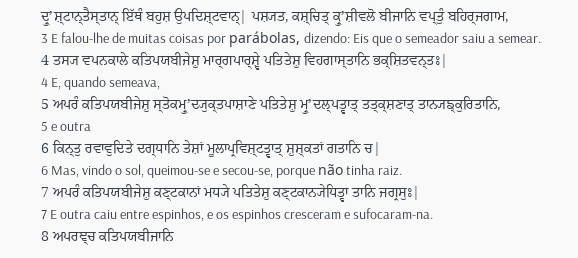ਦ੍ਰੁʼਸ਼੍ਟਾਨ੍ਤੈਸ੍ਤਾਨ੍ ਇੱਥੰ ਬਹੁਸ਼ ਉਪਦਿਸ਼੍ਟਵਾਨ੍| ਪਸ਼੍ਯਤ, ਕਸ਼੍ਚਿਤ੍ ਕ੍ਰੁʼਸ਼ੀਵਲੋ ਬੀਜਾਨਿ ਵਪ੍ਤੁੰ ਬਹਿਰ੍ਜਗਾਮ,
3 E falou-lhe de muitas coisas por parábolas, dizendo: Eis que o semeador saiu a semear.
4 ਤਸ੍ਯ ਵਪਨਕਾਲੇ ਕਤਿਪਯਬੀਜੇਸ਼ੁ ਮਾਰ੍ਗਪਾਰ੍ਸ਼੍ਵੇ ਪਤਿਤੇਸ਼ੁ ਵਿਹਗਾਸ੍ਤਾਨਿ ਭਕ੍ਸ਼ਿਤਵਨ੍ਤਃ|
4 E, quando semeava,
5 ਅਪਰੰ ਕਤਿਪਯਬੀਜੇਸ਼ੁ ਸ੍ਤੋਕਮ੍ਰੁʼਦ੍ਯੁਕ੍ਤਪਾਸ਼ਾਣੇ ਪਤਿਤੇਸ਼ੁ ਮ੍ਰੁʼਦਲ੍ਪਤ੍ਵਾਤ੍ ਤਤ੍ਕ੍ਸ਼ਣਾਤ੍ ਤਾਨ੍ਯਙ੍ਕੁਰਿਤਾਨਿ,
5 e outra
6 ਕਿਨ੍ਤੁ ਰਵਾਵੁਦਿਤੇ ਦਗ੍ਧਾਨਿ ਤੇਸ਼ਾਂ ਮੂਲਾਪ੍ਰਵਿਸ਼੍ਟਤ੍ਵਾਤ੍ ਸ਼ੁਸ਼੍ਕਤਾਂ ਗਤਾਨਿ ਚ|
6 Mas, vindo o sol, queimou-se e secou-se, porque não tinha raiz.
7 ਅਪਰੰ ਕਤਿਪਯਬੀਜੇਸ਼ੁ ਕਣ੍ਟਕਾਨਾਂ ਮਧ੍ਯੇ ਪਤਿਤੇਸ਼ੁ ਕਣ੍ਟਕਾਨ੍ਯੇਧਿਤ੍ਵਾ ਤਾਨਿ ਜਗ੍ਰਸੁਃ|
7 E outra caiu entre espinhos, e os espinhos cresceram e sufocaram-na.
8 ਅਪਰਞ੍ਚ ਕਤਿਪਯਬੀਜਾਨਿ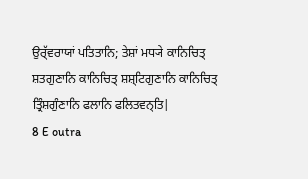ਉਰ੍ੱਵਰਾਯਾਂ ਪਤਿਤਾਨਿ; ਤੇਸ਼ਾਂ ਮਧ੍ਯੇ ਕਾਨਿਚਿਤ੍ ਸ਼ਤਗੁਣਾਨਿ ਕਾਨਿਚਿਤ੍ ਸ਼ਸ਼੍ਟਿਗੁਣਾਨਿ ਕਾਨਿਚਿਤ੍ ਤ੍ਰਿੰਸ਼ਗੁੰਣਾਨਿ ਫਲਾਨਿ ਫਲਿਤਵਨ੍ਤਿ|
8 E outra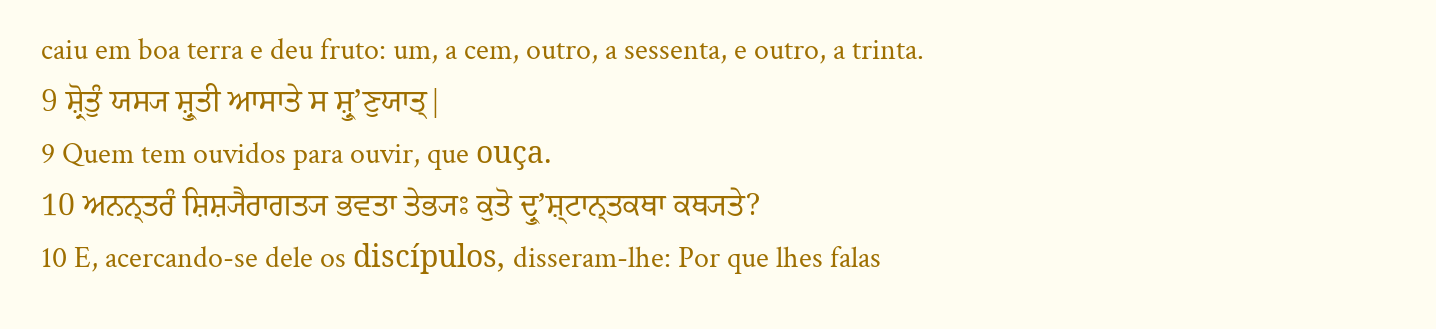caiu em boa terra e deu fruto: um, a cem, outro, a sessenta, e outro, a trinta.
9 ਸ਼੍ਰੋਤੁੰ ਯਸ੍ਯ ਸ਼੍ਰੁਤੀ ਆਸਾਤੇ ਸ ਸ਼੍ਰੁʼਣੁਯਾਤ੍|
9 Quem tem ouvidos para ouvir, que ouça.
10 ਅਨਨ੍ਤਰੰ ਸ਼ਿਸ਼੍ਯੈਰਾਗਤ੍ਯ ਭਵਤਾ ਤੇਭ੍ਯਃ ਕੁਤੋ ਦ੍ਰੁʼਸ਼੍ਟਾਨ੍ਤਕਥਾ ਕਥ੍ਯਤੇ?
10 E, acercando-se dele os discípulos, disseram-lhe: Por que lhes falas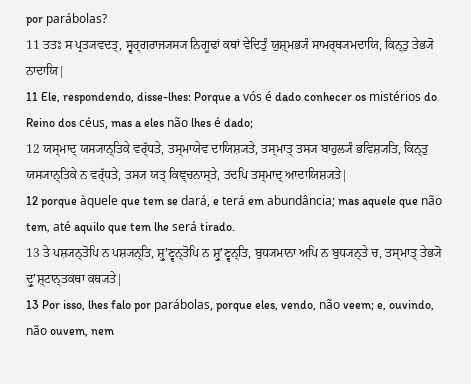por parábolas?
11 ਤਤਃ ਸ ਪ੍ਰਤ੍ਯਵਦਤ੍, ਸ੍ਵਰ੍ਗਰਾਜ੍ਯਸ੍ਯ ਨਿਗੂਢਾਂ ਕਥਾਂ ਵੇਦਿਤੁੰ ਯੁਸ਼੍ਮਭ੍ਯੰ ਸਾਮਰ੍ਥ੍ਯਮਦਾਯਿ, ਕਿਨ੍ਤੁ ਤੇਭ੍ਯੋ ਨਾਦਾਯਿ|
11 Ele, respondendo, disse-lhes: Porque a vós é dado conhecer os mistérios do Reino dos céus, mas a eles não lhes é dado;
12 ਯਸ੍ਮਾਦ੍ ਯਸ੍ਯਾਨ੍ਤਿਕੇ ਵਰ੍ੱਧਤੇ, ਤਸ੍ਮਾਯੇਵ ਦਾਯਿਸ਼੍ਯਤੇ, ਤਸ੍ਮਾਤ੍ ਤਸ੍ਯ ਬਾਹੁਲ੍ਯੰ ਭਵਿਸ਼੍ਯਤਿ, ਕਿਨ੍ਤੁ ਯਸ੍ਯਾਨ੍ਤਿਕੇ ਨ ਵਰ੍ੱਧਤੇ, ਤਸ੍ਯ ਯਤ੍ ਕਿਞ੍ਚਨਾਸ੍ਤੇ, ਤਦਪਿ ਤਸ੍ਮਾਦ੍ ਆਦਾਯਿਸ਼੍ਯਤੇ|
12 porque àquele que tem se dará, e terá em abundância; mas aquele que não tem, até aquilo que tem lhe será tirado.
13 ਤੇ ਪਸ਼੍ਯਨ੍ਤੋਪਿ ਨ ਪਸ਼੍ਯਨ੍ਤਿ, ਸ਼੍ਰੁʼਣ੍ਵਨ੍ਤੋਪਿ ਨ ਸ਼੍ਰੁʼਣ੍ਵਨ੍ਤਿ, ਬੁਧ੍ਯਮਾਨਾ ਅਪਿ ਨ ਬੁਧ੍ਯਨ੍ਤੇ ਚ, ਤਸ੍ਮਾਤ੍ ਤੇਭ੍ਯੋ ਦ੍ਰੁʼਸ਼੍ਟਾਨ੍ਤਕਥਾ ਕਥ੍ਯਤੇ|
13 Por isso, lhes falo por parábolas, porque eles, vendo, não veem; e, ouvindo, não ouvem, nem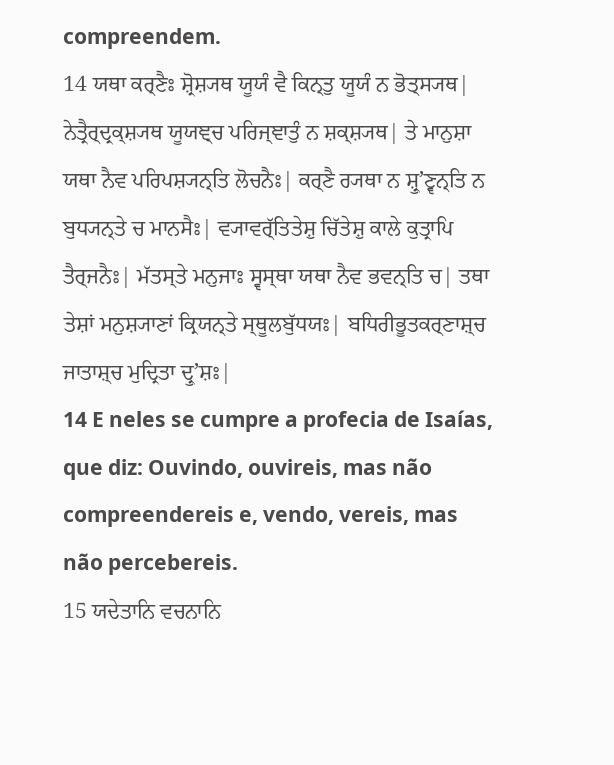compreendem.
14 ਯਥਾ ਕਰ੍ਣੈਃ ਸ਼੍ਰੋਸ਼੍ਯਥ ਯੂਯੰ ਵੈ ਕਿਨ੍ਤੁ ਯੂਯੰ ਨ ਭੋਤ੍ਸ੍ਯਥ| ਨੇਤ੍ਰੈਰ੍ਦ੍ਰਕ੍ਸ਼੍ਯਥ ਯੂਯਞ੍ਚ ਪਰਿਜ੍ਞਾਤੁੰ ਨ ਸ਼ਕ੍ਸ਼੍ਯਥ| ਤੇ ਮਾਨੁਸ਼ਾ ਯਥਾ ਨੈਵ ਪਰਿਪਸ਼੍ਯਨ੍ਤਿ ਲੋਚਨੈਃ| ਕਰ੍ਣੈ ਰ੍ਯਥਾ ਨ ਸ਼੍ਰੁʼਣ੍ਵਨ੍ਤਿ ਨ ਬੁਧ੍ਯਨ੍ਤੇ ਚ ਮਾਨਸੈਃ| ਵ੍ਯਾਵਰ੍ੱਤਿਤੇਸ਼ੁ ਚਿੱਤੇਸ਼ੁ ਕਾਲੇ ਕੁਤ੍ਰਾਪਿ ਤੈਰ੍ਜਨੈਃ| ਮੱਤਸ੍ਤੇ ਮਨੁਜਾਃ ਸ੍ਵਸ੍ਥਾ ਯਥਾ ਨੈਵ ਭਵਨ੍ਤਿ ਚ| ਤਥਾ ਤੇਸ਼ਾਂ ਮਨੁਸ਼੍ਯਾਣਾਂ ਕ੍ਰਿਯਨ੍ਤੇ ਸ੍ਥੂਲਬੁੱਧਯਃ| ਬਧਿਰੀਭੂਤਕਰ੍ਣਾਸ਼੍ਚ ਜਾਤਾਸ਼੍ਚ ਮੁਦ੍ਰਿਤਾ ਦ੍ਰੁʼਸ਼ਃ|
14 E neles se cumpre a profecia de Isaías, que diz: Ouvindo, ouvireis, mas não compreendereis e, vendo, vereis, mas não percebereis.
15 ਯਦੇਤਾਨਿ ਵਚਨਾਨਿ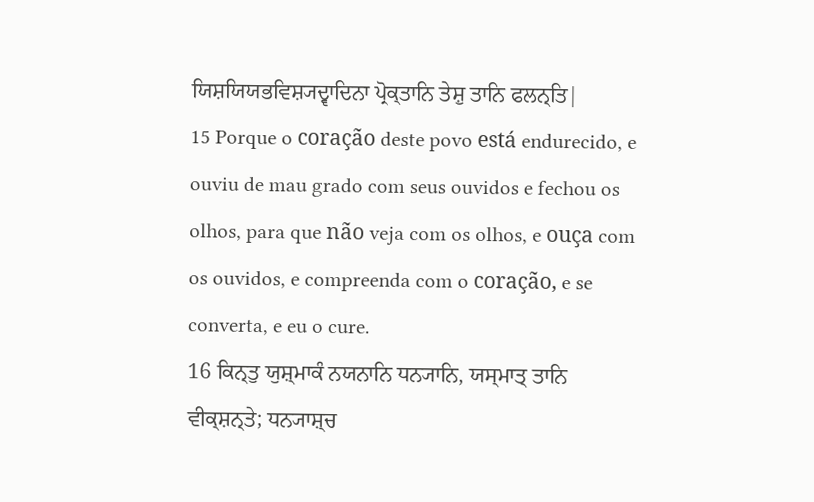ਯਿਸ਼ਯਿਯਭਵਿਸ਼੍ਯਦ੍ਵਾਦਿਨਾ ਪ੍ਰੋਕ੍ਤਾਨਿ ਤੇਸ਼ੁ ਤਾਨਿ ਫਲਨ੍ਤਿ|
15 Porque o coração deste povo está endurecido, e ouviu de mau grado com seus ouvidos e fechou os olhos, para que não veja com os olhos, e ouça com os ouvidos, e compreenda com o coração, e se converta, e eu o cure.
16 ਕਿਨ੍ਤੁ ਯੁਸ਼੍ਮਾਕੰ ਨਯਨਾਨਿ ਧਨ੍ਯਾਨਿ, ਯਸ੍ਮਾਤ੍ ਤਾਨਿ ਵੀਕ੍ਸ਼ਨ੍ਤੇ; ਧਨ੍ਯਾਸ਼੍ਚ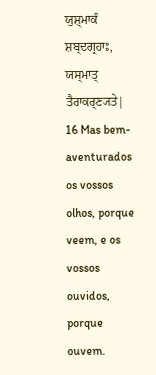ਯੁਸ਼੍ਮਾਕੰ ਸ਼ਬ੍ਦਗ੍ਰਹਾਃ, ਯਸ੍ਮਾਤ੍ ਤੈਰਾਕਰ੍ਣ੍ਯਤੇ|
16 Mas bem-aventurados os vossos olhos, porque veem, e os vossos ouvidos, porque ouvem.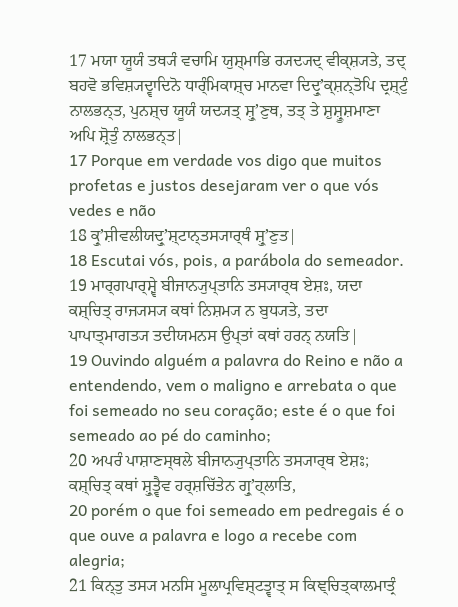17 ਮਯਾ ਯੂਯੰ ਤਥ੍ਯੰ ਵਚਾਮਿ ਯੁਸ਼੍ਮਾਭਿ ਰ੍ਯਦ੍ਯਦ੍ ਵੀਕ੍ਸ਼੍ਯਤੇ, ਤਦ੍ ਬਹਵੋ ਭਵਿਸ਼੍ਯਦ੍ਵਾਦਿਨੋ ਧਾਰ੍ੰਮਿਕਾਸ਼੍ਚ ਮਾਨਵਾ ਦਿਦ੍ਰੁʼਕ੍ਸ਼ਨ੍ਤੋਪਿ ਦ੍ਰਸ਼੍ਟੁੰ ਨਾਲਭਨ੍ਤ, ਪੁਨਸ਼੍ਚ ਯੂਯੰ ਯਦ੍ਯਤ੍ ਸ਼੍ਰੁʼਣੁਥ, ਤਤ੍ ਤੇ ਸ਼ੁਸ਼੍ਰੂਸ਼ਮਾਣਾ ਅਪਿ ਸ਼੍ਰੋਤੁੰ ਨਾਲਭਨ੍ਤ|
17 Porque em verdade vos digo que muitos profetas e justos desejaram ver o que vós vedes e não
18 ਕ੍ਰੁʼਸ਼ੀਵਲੀਯਦ੍ਰੁʼਸ਼੍ਟਾਨ੍ਤਸ੍ਯਾਰ੍ਥੰ ਸ਼੍ਰੁʼਣੁਤ|
18 Escutai vós, pois, a parábola do semeador.
19 ਮਾਰ੍ਗਪਾਰ੍ਸ਼੍ਵੇ ਬੀਜਾਨ੍ਯੁਪ੍ਤਾਨਿ ਤਸ੍ਯਾਰ੍ਥ ਏਸ਼ਃ, ਯਦਾ ਕਸ਼੍ਚਿਤ੍ ਰਾਜ੍ਯਸ੍ਯ ਕਥਾਂ ਨਿਸ਼ਮ੍ਯ ਨ ਬੁਧ੍ਯਤੇ, ਤਦਾ ਪਾਪਾਤ੍ਮਾਗਤ੍ਯ ਤਦੀਯਮਨਸ ਉਪ੍ਤਾਂ ਕਥਾਂ ਹਰਨ੍ ਨਯਤਿ|
19 Ouvindo alguém a palavra do Reino e não a entendendo, vem o maligno e arrebata o que foi semeado no seu coração; este é o que foi semeado ao pé do caminho;
20 ਅਪਰੰ ਪਾਸ਼ਾਣਸ੍ਥਲੇ ਬੀਜਾਨ੍ਯੁਪ੍ਤਾਨਿ ਤਸ੍ਯਾਰ੍ਥ ਏਸ਼ਃ; ਕਸ਼੍ਚਿਤ੍ ਕਥਾਂ ਸ਼੍ਰੁਤ੍ਵੈਵ ਹਰ੍ਸ਼ਚਿੱਤੇਨ ਗ੍ਰੁʼਹ੍ਲਾਤਿ,
20 porém o que foi semeado em pedregais é o que ouve a palavra e logo a recebe com alegria;
21 ਕਿਨ੍ਤੁ ਤਸ੍ਯ ਮਨਸਿ ਮੂਲਾਪ੍ਰਵਿਸ਼੍ਟਤ੍ਵਾਤ੍ ਸ ਕਿਞ੍ਚਿਤ੍ਕਾਲਮਾਤ੍ਰੰ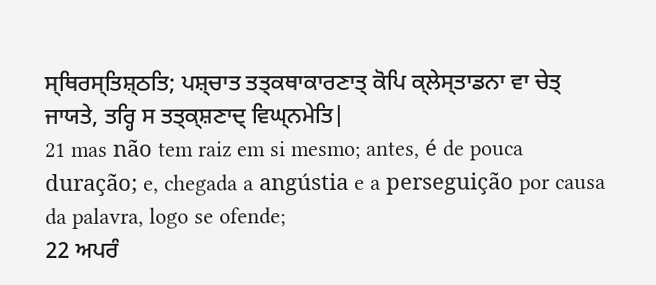ਸ੍ਥਿਰਸ੍ਤਿਸ਼੍ਠਤਿ; ਪਸ਼੍ਚਾਤ ਤਤ੍ਕਥਾਕਾਰਣਾਤ੍ ਕੋਪਿ ਕ੍ਲੇਸ੍ਤਾਡਨਾ ਵਾ ਚੇਤ੍ ਜਾਯਤੇ, ਤਰ੍ਹਿ ਸ ਤਤ੍ਕ੍ਸ਼ਣਾਦ੍ ਵਿਘ੍ਨਮੇਤਿ|
21 mas não tem raiz em si mesmo; antes, é de pouca duração; e, chegada a angústia e a perseguição por causa da palavra, logo se ofende;
22 ਅਪਰੰ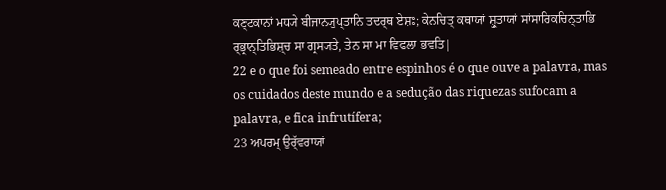ਕਣ੍ਟਕਾਨਾਂ ਮਧ੍ਯੇ ਬੀਜਾਨ੍ਯੁਪ੍ਤਾਨਿ ਤਦਰ੍ਥ ਏਸ਼ਃ; ਕੇਨਚਿਤ੍ ਕਥਾਯਾਂ ਸ਼੍ਰੁਤਾਯਾਂ ਸਾਂਸਾਰਿਕਚਿਨ੍ਤਾਭਿ ਰ੍ਭ੍ਰਾਨ੍ਤਿਭਿਸ਼੍ਚ ਸਾ ਗ੍ਰਸ੍ਯਤੇ, ਤੇਨ ਸਾ ਮਾ ਵਿਫਲਾ ਭਵਤਿ|
22 e o que foi semeado entre espinhos é o que ouve a palavra, mas os cuidados deste mundo e a sedução das riquezas sufocam a palavra, e fica infrutífera;
23 ਅਪਰਮ੍ ਉਰ੍ੱਵਰਾਯਾਂ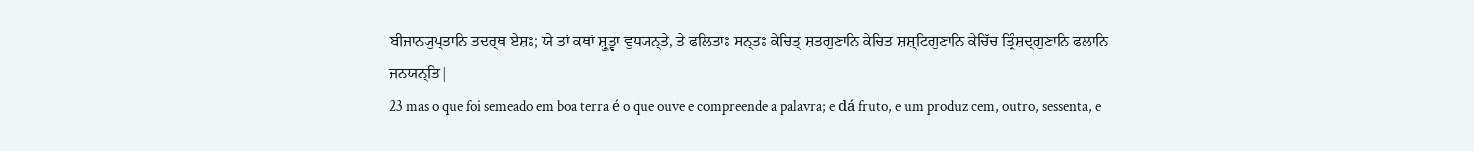ਬੀਜਾਨ੍ਯੁਪ੍ਤਾਨਿ ਤਦਰ੍ਥ ਏਸ਼ਃ; ਯੇ ਤਾਂ ਕਥਾਂ ਸ਼੍ਰੁਤ੍ਵਾ ਵੁਧ੍ਯਨ੍ਤੇ, ਤੇ ਫਲਿਤਾਃ ਸਨ੍ਤਃ ਕੇਚਿਤ੍ ਸ਼ਤਗੁਣਾਨਿ ਕੇਚਿਤ ਸ਼ਸ਼੍ਟਿਗੁਣਾਨਿ ਕੇਚਿੱਚ ਤ੍ਰਿੰਸ਼ਦ੍ਗੁਣਾਨਿ ਫਲਾਨਿ ਜਨਯਨ੍ਤਿ|
23 mas o que foi semeado em boa terra é o que ouve e compreende a palavra; e dá fruto, e um produz cem, outro, sessenta, e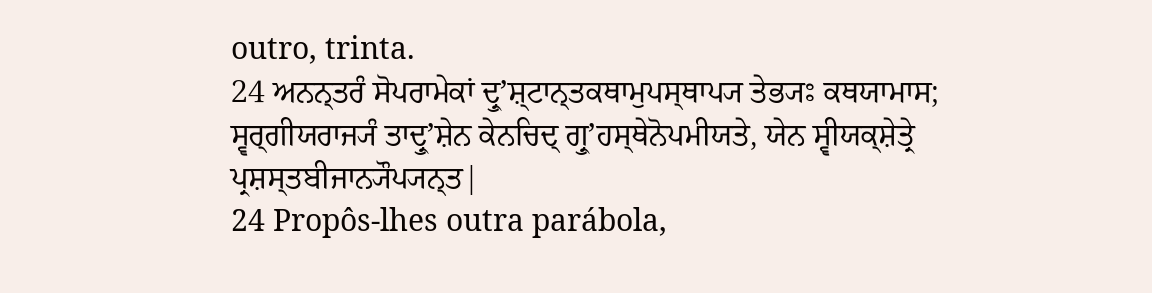outro, trinta.
24 ਅਨਨ੍ਤਰੰ ਸੋਪਰਾਮੇਕਾਂ ਦ੍ਰੁʼਸ਼੍ਟਾਨ੍ਤਕਥਾਮੁਪਸ੍ਥਾਪ੍ਯ ਤੇਭ੍ਯਃ ਕਥਯਾਮਾਸ; ਸ੍ਵਰ੍ਗੀਯਰਾਜ੍ਯੰ ਤਾਦ੍ਰੁʼਸ਼ੇਨ ਕੇਨਚਿਦ੍ ਗ੍ਰੁʼਹਸ੍ਥੇਨੋਪਮੀਯਤੇ, ਯੇਨ ਸ੍ਵੀਯਕ੍ਸ਼ੇਤ੍ਰੇ ਪ੍ਰਸ਼ਸ੍ਤਬੀਜਾਨ੍ਯੌਪ੍ਯਨ੍ਤ|
24 Propôs-lhes outra parábola,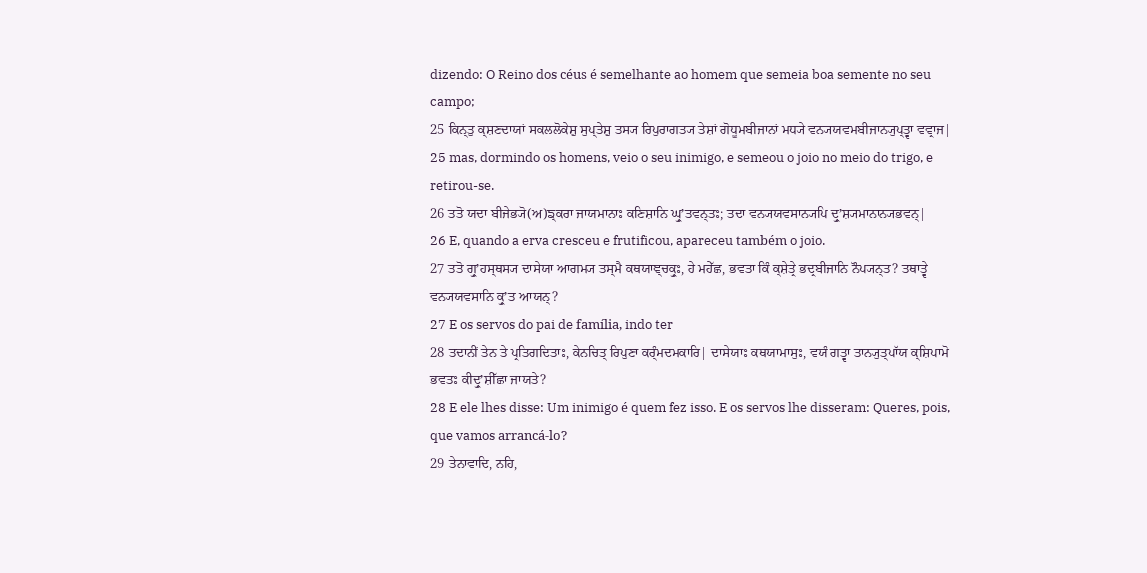dizendo: O Reino dos céus é semelhante ao homem que semeia boa semente no seu campo;
25 ਕਿਨ੍ਤੁ ਕ੍ਸ਼ਣਦਾਯਾਂ ਸਕਲਲੋਕੇਸ਼ੁ ਸੁਪ੍ਤੇਸ਼ੁ ਤਸ੍ਯ ਰਿਪੁਰਾਗਤ੍ਯ ਤੇਸ਼ਾਂ ਗੋਧੂਮਬੀਜਾਨਾਂ ਮਧ੍ਯੇ ਵਨ੍ਯਯਵਮਬੀਜਾਨ੍ਯੁਪ੍ਤ੍ਵਾ ਵਵ੍ਰਾਜ|
25 mas, dormindo os homens, veio o seu inimigo, e semeou o joio no meio do trigo, e retirou-se.
26 ਤਤੋ ਯਦਾ ਬੀਜੇਭ੍ਯੋ(ਅ)ਙ੍ਕਰਾ ਜਾਯਮਾਨਾਃ ਕਣਿਸ਼ਾਨਿ ਘ੍ਰੁʼਤਵਨ੍ਤਃ; ਤਦਾ ਵਨ੍ਯਯਵਸਾਨ੍ਯਪਿ ਦ੍ਰੁʼਸ਼੍ਯਮਾਨਾਨ੍ਯਭਵਨ੍|
26 E, quando a erva cresceu e frutificou, apareceu também o joio.
27 ਤਤੋ ਗ੍ਰੁʼਹਸ੍ਥਸ੍ਯ ਦਾਸੇਯਾ ਆਗਮ੍ਯ ਤਸ੍ਮੈ ਕਥਯਾਞ੍ਚਕ੍ਰੁਃ, ਹੇ ਮਹੇੱਛ, ਭਵਤਾ ਕਿੰ ਕ੍ਸ਼ੇਤ੍ਰੇ ਭਦ੍ਰਬੀਜਾਨਿ ਨੌਪ੍ਯਨ੍ਤ? ਤਥਾਤ੍ਵੇ ਵਨ੍ਯਯਵਸਾਨਿ ਕ੍ਰੁʼਤ ਆਯਨ੍?
27 E os servos do pai de família, indo ter
28 ਤਦਾਨੀਂ ਤੇਨ ਤੇ ਪ੍ਰਤਿਗਦਿਤਾਃ, ਕੇਨਚਿਤ੍ ਰਿਪੁਣਾ ਕਰ੍ੰਮਦਮਕਾਰਿ| ਦਾਸੇਯਾਃ ਕਥਯਾਮਾਸੁਃ, ਵਯੰ ਗਤ੍ਵਾ ਤਾਨ੍ਯੁਤ੍ਪਾੱਯ ਕ੍ਸ਼ਿਪਾਮੋ ਭਵਤਃ ਕੀਦ੍ਰੁʼਸ਼ੀੱਛਾ ਜਾਯਤੇ?
28 E ele lhes disse: Um inimigo é quem fez isso. E os servos lhe disseram: Queres, pois, que vamos arrancá-lo?
29 ਤੇਨਾਵਾਦਿ, ਨਹਿ,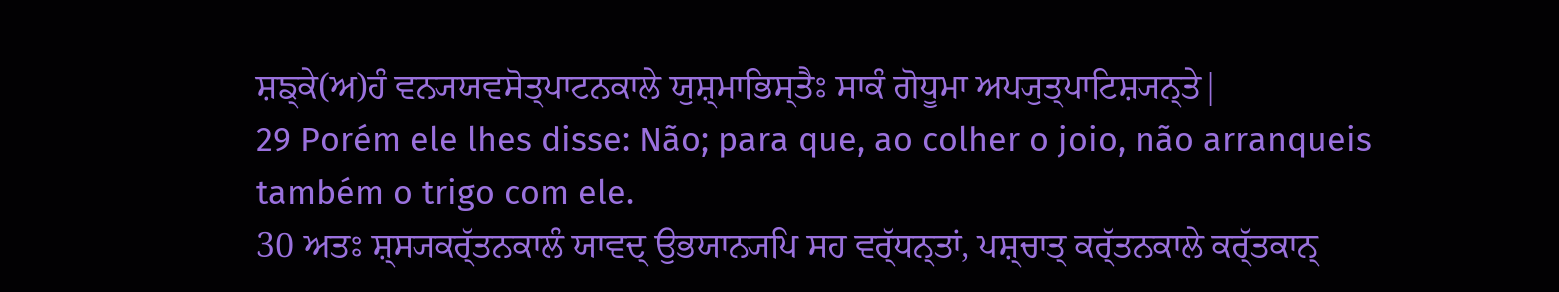ਸ਼ਙ੍ਕੇ(ਅ)ਹੰ ਵਨ੍ਯਯਵਸੋਤ੍ਪਾਟਨਕਾਲੇ ਯੁਸ਼੍ਮਾਭਿਸ੍ਤੈਃ ਸਾਕੰ ਗੋਧੂਮਾ ਅਪ੍ਯੁਤ੍ਪਾਟਿਸ਼੍ਯਨ੍ਤੇ|
29 Porém ele lhes disse: Não; para que, ao colher o joio, não arranqueis também o trigo com ele.
30 ਅਤਃ ਸ਼੍ਸ੍ਯਕਰ੍ੱਤਨਕਾਲੰ ਯਾਵਦ੍ ਉਭਯਾਨ੍ਯਪਿ ਸਹ ਵਰ੍ੱਧਨ੍ਤਾਂ, ਪਸ਼੍ਚਾਤ੍ ਕਰ੍ੱਤਨਕਾਲੇ ਕਰ੍ੱਤਕਾਨ੍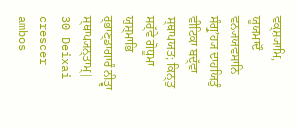ਵਕ੍ਸ਼੍ਯਾਮਿ, ਯੂਯਮਾਦੌ ਵਨ੍ਯਯਵਸਾਨਿ ਸੰਗ੍ਰੁʼਹ੍ਯ ਦਾਹਯਿਤੁੰ ਵੀਟਿਕਾ ਬਦ੍ੱਵਾ ਸ੍ਥਾਪਯਤ; ਕਿਨ੍ਤੁ ਸਰ੍ੱਵੇ ਗੋਧੂਮਾ ਯੁਸ਼੍ਮਾਭਿ ਰ੍ਭਾਣ੍ਡਾਗਾਰੰ ਨੀਤ੍ਵਾ ਸ੍ਥਾਪ੍ਯਨ੍ਤਾਮ੍|
30 Deixai crescer ambos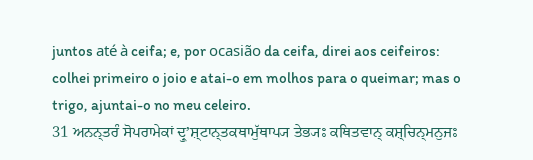juntos até à ceifa; e, por ocasião da ceifa, direi aos ceifeiros: colhei primeiro o joio e atai-o em molhos para o queimar; mas o trigo, ajuntai-o no meu celeiro.
31 ਅਨਨ੍ਤਰੰ ਸੋਪਰਾਮੇਕਾਂ ਦ੍ਰੁʼਸ਼੍ਟਾਨ੍ਤਕਥਾਮੁੱਥਾਪ੍ਯ ਤੇਭ੍ਯਃ ਕਥਿਤਵਾਨ੍ ਕਸ਼੍ਚਿਨ੍ਮਨੁਜਃ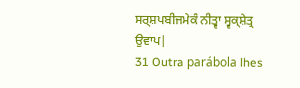ਸਰ੍ਸ਼ਪਬੀਜਮੇਕੰ ਨੀਤ੍ਵਾ ਸ੍ਵਕ੍ਸ਼ੇਤ੍ਰ ਉਵਾਪ|
31 Outra parábola lhes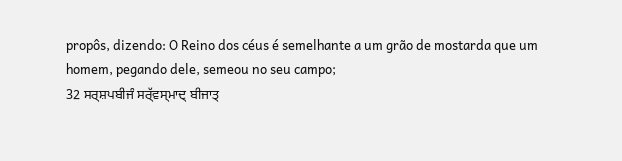propôs, dizendo: O Reino dos céus é semelhante a um grão de mostarda que um homem, pegando dele, semeou no seu campo;
32 ਸਰ੍ਸ਼ਪਬੀਜੰ ਸਰ੍ੱਵਸ੍ਮਾਦ੍ ਬੀਜਾਤ੍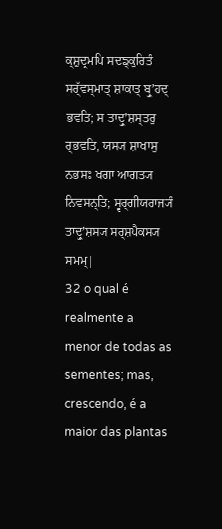ਕ੍ਸ਼ੁਦ੍ਰਮਪਿ ਸਦਙ੍ਕੁਰਿਤੰ ਸਰ੍ੱਵਸ੍ਮਾਤ੍ ਸ਼ਾਕਾਤ੍ ਬ੍ਰੁʼਹਦ੍ ਭਵਤਿ; ਸ ਤਾਦ੍ਰੁʼਸ਼ਸ੍ਤਰੁ ਰ੍ਭਵਤਿ, ਯਸ੍ਯ ਸ਼ਾਖਾਸੁ ਨਭਸਃ ਖਗਾ ਆਗਤ੍ਯ ਨਿਵਸਨ੍ਤਿ; ਸ੍ਵਰ੍ਗੀਯਰਾਜ੍ਯੰ ਤਾਦ੍ਰੁʼਸ਼ਸ੍ਯ ਸਰ੍ਸ਼ਪੈਕਸ੍ਯ ਸਮਮ੍|
32 o qual é realmente a menor de todas as sementes; mas, crescendo, é a maior das plantas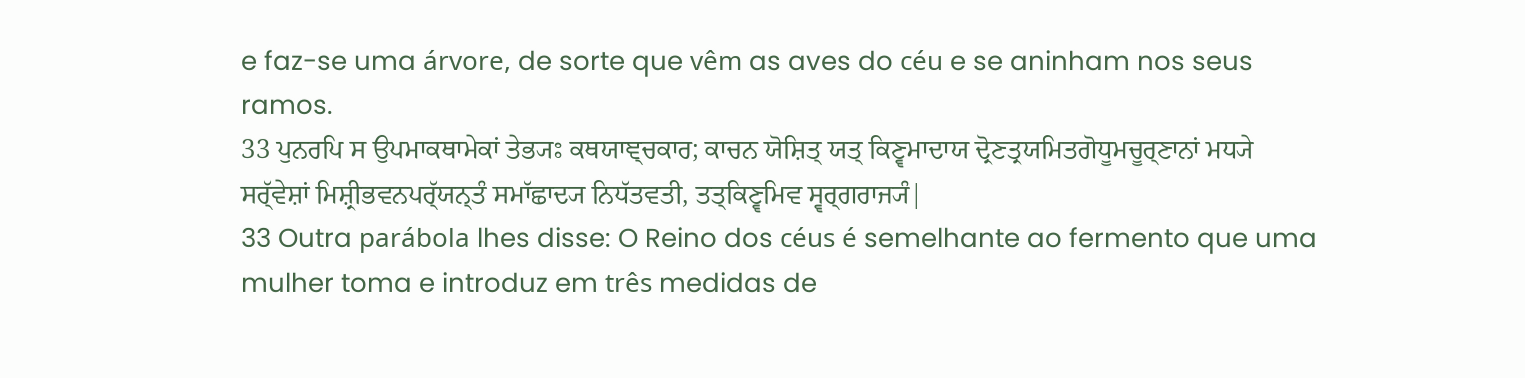e faz-se uma árvore, de sorte que vêm as aves do céu e se aninham nos seus ramos.
33 ਪੁਨਰਪਿ ਸ ਉਪਮਾਕਥਾਮੇਕਾਂ ਤੇਭ੍ਯਃ ਕਥਯਾਞ੍ਚਕਾਰ; ਕਾਚਨ ਯੋਸ਼ਿਤ੍ ਯਤ੍ ਕਿਣ੍ਵਮਾਦਾਯ ਦ੍ਰੋਣਤ੍ਰਯਮਿਤਗੋਧੂਮਚੂਰ੍ਣਾਨਾਂ ਮਧ੍ਯੇ ਸਰ੍ੱਵੇਸ਼ਾਂ ਮਿਸ਼੍ਰੀਭਵਨਪਰ੍ੱਯਨ੍ਤੰ ਸਮਾੱਛਾਦ੍ਯ ਨਿਧੱਤਵਤੀ, ਤਤ੍ਕਿਣ੍ਵਮਿਵ ਸ੍ਵਰ੍ਗਰਾਜ੍ਯੰ|
33 Outra parábola lhes disse: O Reino dos céus é semelhante ao fermento que uma mulher toma e introduz em três medidas de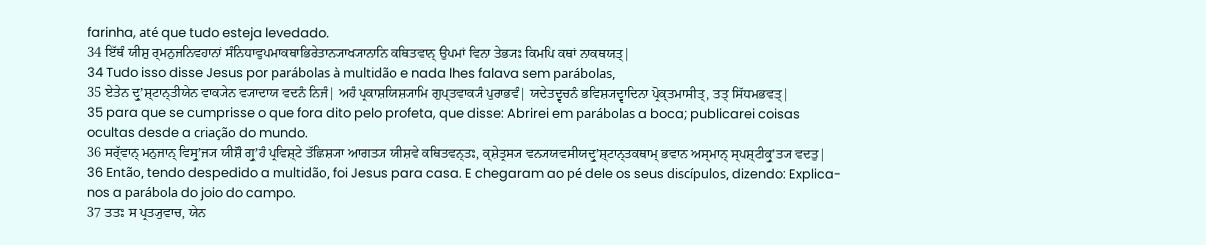farinha, até que tudo esteja levedado.
34 ਇੱਥੰ ਯੀਸ਼ੁ ਰ੍ਮਨੁਜਨਿਵਹਾਨਾਂ ਸੰਨਿਧਾਵੁਪਮਾਕਥਾਭਿਰੇਤਾਨ੍ਯਾਖ੍ਯਾਨਾਨਿ ਕਥਿਤਵਾਨ੍ ਉਪਮਾਂ ਵਿਨਾ ਤੇਭ੍ਯਃ ਕਿਮਪਿ ਕਥਾਂ ਨਾਕਥਯਤ੍|
34 Tudo isso disse Jesus por parábolas à multidão e nada lhes falava sem parábolas,
35 ਏਤੇਨ ਦ੍ਰੁʼਸ਼੍ਟਾਨ੍ਤੀਯੇਨ ਵਾਕ੍ਯੇਨ ਵ੍ਯਾਦਾਯ ਵਦਨੰ ਨਿਜੰ| ਅਹੰ ਪ੍ਰਕਾਸ਼ਯਿਸ਼੍ਯਾਮਿ ਗੁਪ੍ਤਵਾਕ੍ਯੰ ਪੁਰਾਭਵੰ| ਯਦੇਤਦ੍ਵਚਨੰ ਭਵਿਸ਼੍ਯਦ੍ਵਾਦਿਨਾ ਪ੍ਰੋਕ੍ਤਮਾਸੀਤ੍, ਤਤ੍ ਸਿੱਧਮਭਵਤ੍|
35 para que se cumprisse o que fora dito pelo profeta, que disse: Abrirei em parábolas a boca; publicarei coisas ocultas desde a criação do mundo.
36 ਸਰ੍ੱਵਾਨ੍ ਮਨੁਜਾਨ੍ ਵਿਸ੍ਰੁʼਜ੍ਯ ਯੀਸ਼ੌ ਗ੍ਰੁʼਹੰ ਪ੍ਰਵਿਸ਼੍ਟੇ ਤੱਛਿਸ਼੍ਯਾ ਆਗਤ੍ਯ ਯੀਸ਼ਵੇ ਕਥਿਤਵਨ੍ਤਃ, ਕ੍ਸ਼ੇਤ੍ਰਸ੍ਯ ਵਨ੍ਯਯਵਸੀਯਦ੍ਰੁʼਸ਼੍ਟਾਨ੍ਤਕਥਾਮ੍ ਭਵਾਨ ਅਸ੍ਮਾਨ੍ ਸ੍ਪਸ਼੍ਟੀਕ੍ਰੁʼਤ੍ਯ ਵਦਤੁ|
36 Então, tendo despedido a multidão, foi Jesus para casa. E chegaram ao pé dele os seus discípulos, dizendo: Explica-nos a parábola do joio do campo.
37 ਤਤਃ ਸ ਪ੍ਰਤ੍ਯੁਵਾਚ, ਯੇਨ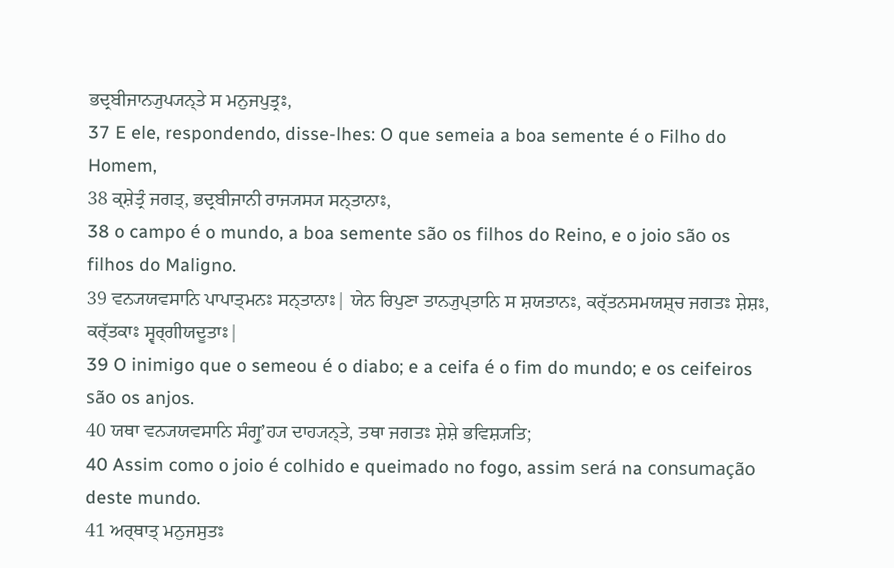ਭਦ੍ਰਬੀਜਾਨ੍ਯੁਪ੍ਯਨ੍ਤੇ ਸ ਮਨੁਜਪੁਤ੍ਰਃ,
37 E ele, respondendo, disse-lhes: O que semeia a boa semente é o Filho do Homem,
38 ਕ੍ਸ਼ੇਤ੍ਰੰ ਜਗਤ੍, ਭਦ੍ਰਬੀਜਾਨੀ ਰਾਜ੍ਯਸ੍ਯ ਸਨ੍ਤਾਨਾਃ,
38 o campo é o mundo, a boa semente são os filhos do Reino, e o joio são os filhos do Maligno.
39 ਵਨ੍ਯਯਵਸਾਨਿ ਪਾਪਾਤ੍ਮਨਃ ਸਨ੍ਤਾਨਾਃ| ਯੇਨ ਰਿਪੁਣਾ ਤਾਨ੍ਯੁਪ੍ਤਾਨਿ ਸ ਸ਼ਯਤਾਨਃ, ਕਰ੍ੱਤਨਸਮਯਸ਼੍ਚ ਜਗਤਃ ਸ਼ੇਸ਼ਃ, ਕਰ੍ੱਤਕਾਃ ਸ੍ਵਰ੍ਗੀਯਦੂਤਾਃ|
39 O inimigo que o semeou é o diabo; e a ceifa é o fim do mundo; e os ceifeiros são os anjos.
40 ਯਥਾ ਵਨ੍ਯਯਵਸਾਨਿ ਸੰਗ੍ਰੁʼਹ੍ਯ ਦਾਹ੍ਯਨ੍ਤੇ, ਤਥਾ ਜਗਤਃ ਸ਼ੇਸ਼ੇ ਭਵਿਸ਼੍ਯਤਿ;
40 Assim como o joio é colhido e queimado no fogo, assim será na consumação deste mundo.
41 ਅਰ੍ਥਾਤ੍ ਮਨੁਜਸੁਤਃ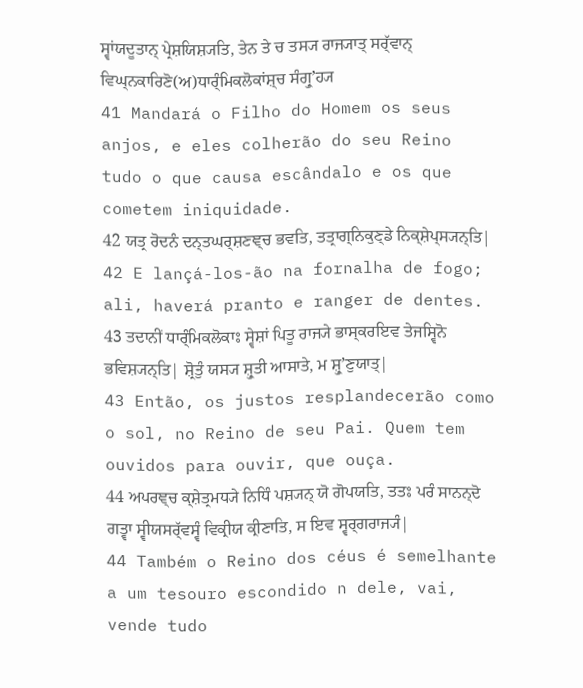ਸ੍ਵਾਂਯਦੂਤਾਨ੍ ਪ੍ਰੇਸ਼ਯਿਸ਼੍ਯਤਿ, ਤੇਨ ਤੇ ਚ ਤਸ੍ਯ ਰਾਜ੍ਯਾਤ੍ ਸਰ੍ੱਵਾਨ੍ ਵਿਘ੍ਨਕਾਰਿਣੋ(ਅ)ਧਾਰ੍ੰਮਿਕਲੋਕਾਂਸ਼੍ਚ ਸੰਗ੍ਰੁʼਹ੍ਯ
41 Mandará o Filho do Homem os seus anjos, e eles colherão do seu Reino tudo o que causa escândalo e os que cometem iniquidade.
42 ਯਤ੍ਰ ਰੋਦਨੰ ਦਨ੍ਤਘਰ੍ਸ਼ਣਞ੍ਚ ਭਵਤਿ, ਤਤ੍ਰਾਗ੍ਨਿਕੁਣ੍ਡੇ ਨਿਕ੍ਸ਼ੇਪ੍ਸ੍ਯਨ੍ਤਿ|
42 E lançá-los-ão na fornalha de fogo; ali, haverá pranto e ranger de dentes.
43 ਤਦਾਨੀਂ ਧਾਰ੍ੰਮਿਕਲੋਕਾਃ ਸ੍ਵੇਸ਼ਾਂ ਪਿਤੂ ਰਾਜ੍ਯੇ ਭਾਸ੍ਕਰਇਵ ਤੇਜਸ੍ਵਿਨੋ ਭਵਿਸ਼੍ਯਨ੍ਤਿ| ਸ਼੍ਰੋਤੁੰ ਯਸ੍ਯ ਸ਼੍ਰੁਤੀ ਆਸਾਤੇ, ਮ ਸ਼੍ਰੁʼਣੁਯਾਤ੍|
43 Então, os justos resplandecerão como o sol, no Reino de seu Pai. Quem tem ouvidos para ouvir, que ouça.
44 ਅਪਰਞ੍ਚ ਕ੍ਸ਼ੇਤ੍ਰਮਧ੍ਯੇ ਨਿਧਿੰ ਪਸ਼੍ਯਨ੍ ਯੋ ਗੋਪਯਤਿ, ਤਤਃ ਪਰੰ ਸਾਨਨ੍ਦੋ ਗਤ੍ਵਾ ਸ੍ਵੀਯਸਰ੍ੱਵਸ੍ਵੰ ਵਿਕ੍ਰੀਯ ਕ੍ਰੀਣਾਤਿ, ਸ ਇਵ ਸ੍ਵਰ੍ਗਰਾਜ੍ਯੰ|
44 Também o Reino dos céus é semelhante a um tesouro escondido n dele, vai, vende tudo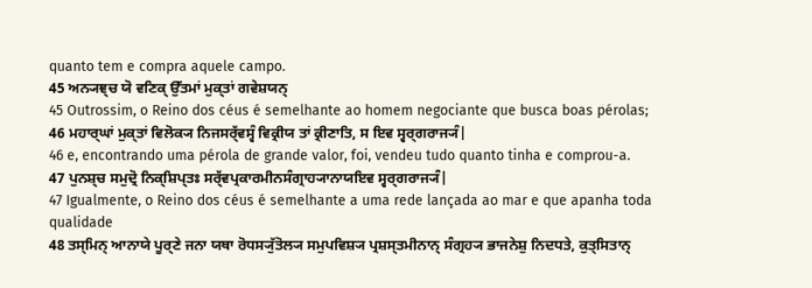quanto tem e compra aquele campo.
45 ਅਨ੍ਯਞ੍ਚ ਯੋ ਵਣਿਕ੍ ਉੱਤਮਾਂ ਮੁਕ੍ਤਾਂ ਗਵੇਸ਼ਯਨ੍
45 Outrossim, o Reino dos céus é semelhante ao homem negociante que busca boas pérolas;
46 ਮਹਾਰ੍ਘਾਂ ਮੁਕ੍ਤਾਂ ਵਿਲੋਕ੍ਯ ਨਿਜਸਰ੍ੱਵਸ੍ਵੰ ਵਿਕ੍ਰੀਯ ਤਾਂ ਕ੍ਰੀਣਾਤਿ, ਸ ਇਵ ਸ੍ਵਰ੍ਗਰਾਜ੍ਯੰ|
46 e, encontrando uma pérola de grande valor, foi, vendeu tudo quanto tinha e comprou-a.
47 ਪੁਨਸ਼੍ਚ ਸਮੁਦ੍ਰੋ ਨਿਕ੍ਸ਼ਿਪ੍ਤਃ ਸਰ੍ੱਵਪ੍ਰਕਾਰਮੀਨਸੰਗ੍ਰਾਹ੍ਯਾਨਾਯਇਵ ਸ੍ਵਰ੍ਗਰਾਜ੍ਯੰ|
47 Igualmente, o Reino dos céus é semelhante a uma rede lançada ao mar e que apanha toda qualidade
48 ਤਸ੍ਮਿਨ੍ ਆਨਾਯੇ ਪੂਰ੍ਣੇ ਜਨਾ ਯਥਾ ਰੋਧਸ੍ਯੁੱਤੋਲ੍ਯ ਸਮੁਪਵਿਸ਼੍ਯ ਪ੍ਰਸ਼ਸ੍ਤਮੀਨਾਨ੍ ਸੰਗ੍ਰਹ੍ਯ ਭਾਜਨੇਸ਼ੁ ਨਿਦਧਤੇ, ਕੁਤ੍ਸਿਤਾਨ੍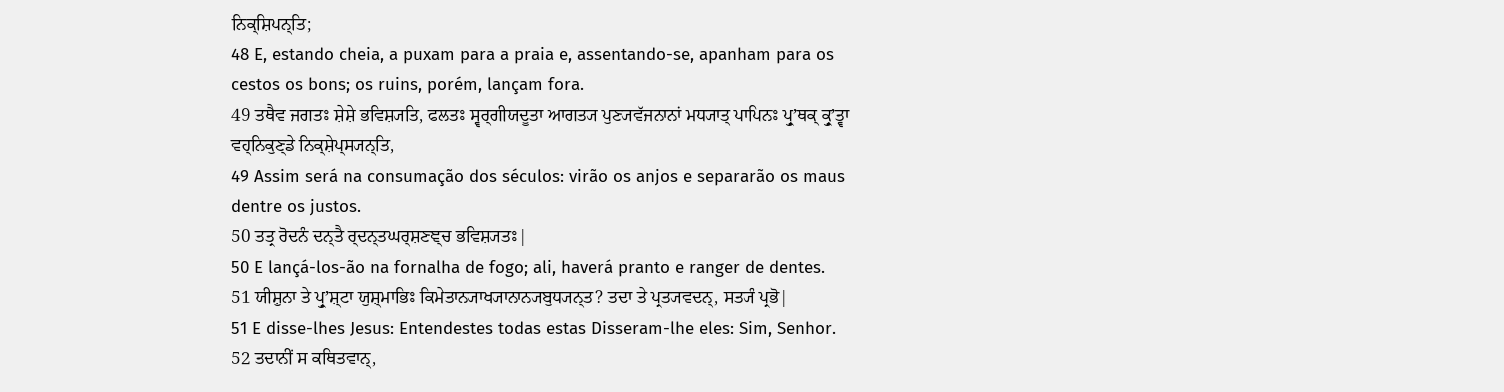ਨਿਕ੍ਸ਼ਿਪਨ੍ਤਿ;
48 E, estando cheia, a puxam para a praia e, assentando-se, apanham para os cestos os bons; os ruins, porém, lançam fora.
49 ਤਥੈਵ ਜਗਤਃ ਸ਼ੇਸ਼ੇ ਭਵਿਸ਼੍ਯਤਿ, ਫਲਤਃ ਸ੍ਵਰ੍ਗੀਯਦੂਤਾ ਆਗਤ੍ਯ ਪੁਣ੍ਯਵੱਜਨਾਨਾਂ ਮਧ੍ਯਾਤ੍ ਪਾਪਿਨਃ ਪ੍ਰੁʼਥਕ੍ ਕ੍ਰੁʼਤ੍ਵਾ ਵਹ੍ਨਿਕੁਣ੍ਡੇ ਨਿਕ੍ਸ਼ੇਪ੍ਸ੍ਯਨ੍ਤਿ,
49 Assim será na consumação dos séculos: virão os anjos e separarão os maus dentre os justos.
50 ਤਤ੍ਰ ਰੋਦਨੰ ਦਨ੍ਤੈ ਰ੍ਦਨ੍ਤਘਰ੍ਸ਼ਣਞ੍ਚ ਭਵਿਸ਼੍ਯਤਃ|
50 E lançá-los-ão na fornalha de fogo; ali, haverá pranto e ranger de dentes.
51 ਯੀਸ਼ੁਨਾ ਤੇ ਪ੍ਰੁʼਸ਼੍ਟਾ ਯੁਸ਼੍ਮਾਭਿਃ ਕਿਮੇਤਾਨ੍ਯਾਖ੍ਯਾਨਾਨ੍ਯਬੁਧ੍ਯਨ੍ਤ? ਤਦਾ ਤੇ ਪ੍ਰਤ੍ਯਵਦਨ੍, ਸਤ੍ਯੰ ਪ੍ਰਭੋ|
51 E disse-lhes Jesus: Entendestes todas estas Disseram-lhe eles: Sim, Senhor.
52 ਤਦਾਨੀਂ ਸ ਕਥਿਤਵਾਨ੍,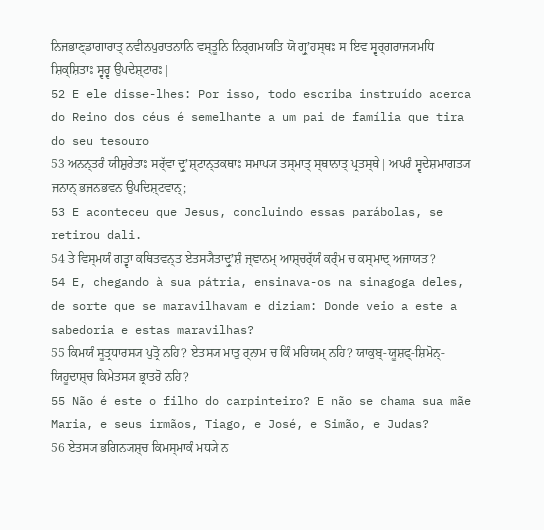ਨਿਜਭਾਣ੍ਡਾਗਾਰਾਤ੍ ਨਵੀਨਪੁਰਾਤਨਾਨਿ ਵਸ੍ਤੂਨਿ ਨਿਰ੍ਗਮਯਤਿ ਯੋ ਗ੍ਰੁʼਹਸ੍ਥਃ ਸ ਇਵ ਸ੍ਵਰ੍ਗਰਾਜ੍ਯਮਧਿ ਸ਼ਿਕ੍ਸ਼ਿਤਾਃ ਸ੍ਵਰ੍ਵ ਉਪਦੇਸ਼੍ਟਾਰਃ|
52 E ele disse-lhes: Por isso, todo escriba instruído acerca do Reino dos céus é semelhante a um pai de família que tira do seu tesouro
53 ਅਨਨ੍ਤਰੰ ਯੀਸ਼ੁਰੇਤਾਃ ਸਰ੍ੱਵਾ ਦ੍ਰੁʼਸ਼੍ਟਾਨ੍ਤਕਥਾਃ ਸਮਾਪ੍ਯ ਤਸ੍ਮਾਤ੍ ਸ੍ਥਾਨਾਤ੍ ਪ੍ਰਤਸ੍ਥੇ| ਅਪਰੰ ਸ੍ਵਦੇਸ਼ਮਾਗਤ੍ਯ ਜਨਾਨ੍ ਭਜਨਭਵਨ ਉਪਦਿਸ਼੍ਟਵਾਨ੍;
53 E aconteceu que Jesus, concluindo essas parábolas, se retirou dali.
54 ਤੇ ਵਿਸ੍ਮਯੰ ਗਤ੍ਵਾ ਕਥਿਤਵਨ੍ਤ ਏਤਸ੍ਯੈਤਾਦ੍ਰੁʼਸ਼ੰ ਜ੍ਞਾਨਮ੍ ਆਸ਼੍ਚਰ੍ੱਯੰ ਕਰ੍ੰਮ ਚ ਕਸ੍ਮਾਦ੍ ਅਜਾਯਤ?
54 E, chegando à sua pátria, ensinava-os na sinagoga deles, de sorte que se maravilhavam e diziam: Donde veio a este a sabedoria e estas maravilhas?
55 ਕਿਮਯੰ ਸੂਤ੍ਰਧਾਰਸ੍ਯ ਪੁਤ੍ਰੋ ਨਹਿ? ਏਤਸ੍ਯ ਮਾਤੁ ਰ੍ਨਾਮ ਚ ਕਿੰ ਮਰਿਯਮ੍ ਨਹਿ? ਯਾਕੁਬ੍-ਯੂਸ਼ਫ੍-ਸ਼ਿਮੋਨ੍-ਯਿਹੂਦਾਸ਼੍ਚ ਕਿਮੇਤਸ੍ਯ ਭ੍ਰਾਤਰੋ ਨਹਿ?
55 Não é este o filho do carpinteiro? E não se chama sua mãe Maria, e seus irmãos, Tiago, e José, e Simão, e Judas?
56 ਏਤਸ੍ਯ ਭਗਿਨ੍ਯਸ਼੍ਚ ਕਿਮਸ੍ਮਾਕੰ ਮਧ੍ਯੇ ਨ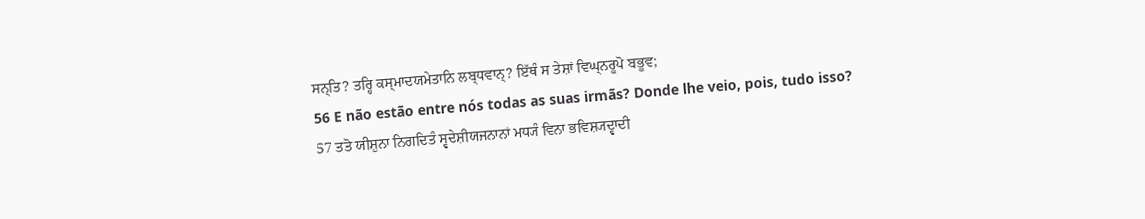ਸਨ੍ਤਿ? ਤਰ੍ਹਿ ਕਸ੍ਮਾਦਯਮੇਤਾਨਿ ਲਬ੍ਧਵਾਨ੍? ਇੱਥੰ ਸ ਤੇਸ਼ਾਂ ਵਿਘ੍ਨਰੂਪੋ ਬਭੂਵ;
56 E não estão entre nós todas as suas irmãs? Donde lhe veio, pois, tudo isso?
57 ਤਤੋ ਯੀਸ਼ੁਨਾ ਨਿਗਦਿਤੰ ਸ੍ਵਦੇਸ਼ੀਯਜਨਾਨਾਂ ਮਧ੍ਯੰ ਵਿਨਾ ਭਵਿਸ਼੍ਯਦ੍ਵਾਦੀ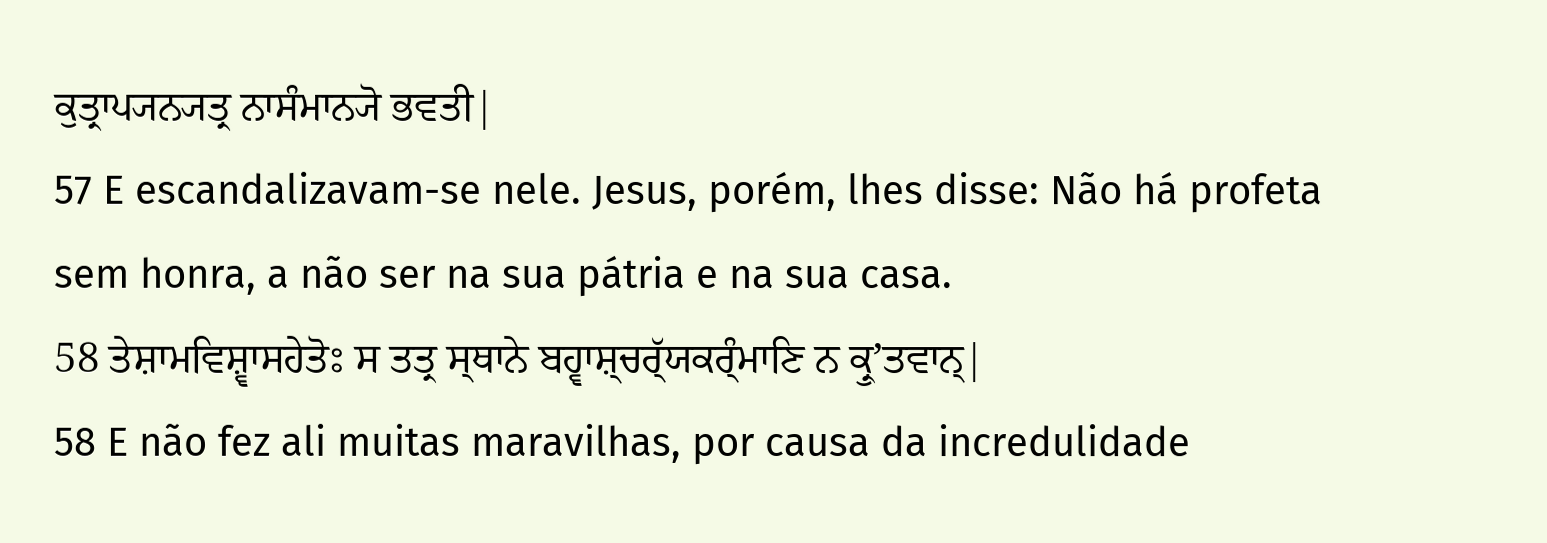ਕੁਤ੍ਰਾਪ੍ਯਨ੍ਯਤ੍ਰ ਨਾਸੰਮਾਨ੍ਯੋ ਭਵਤੀ|
57 E escandalizavam-se nele. Jesus, porém, lhes disse: Não há profeta sem honra, a não ser na sua pátria e na sua casa.
58 ਤੇਸ਼ਾਮਵਿਸ਼੍ਵਾਸਹੇਤੋਃ ਸ ਤਤ੍ਰ ਸ੍ਥਾਨੇ ਬਹ੍ਵਾਸ਼੍ਚਰ੍ੱਯਕਰ੍ੰਮਾਣਿ ਨ ਕ੍ਰੁʼਤਵਾਨ੍|
58 E não fez ali muitas maravilhas, por causa da incredulidade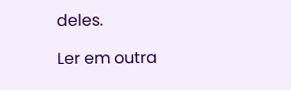deles.

Ler em outra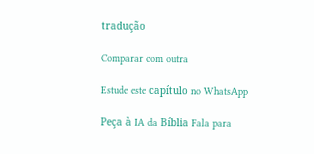tradução

Comparar com outra

Estude este capítulo no WhatsApp

Peça à IA da Bíblia Fala para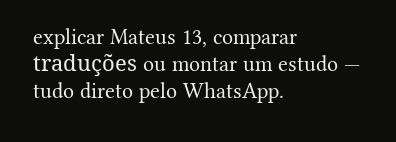explicar Mateus 13, comparar traduções ou montar um estudo — tudo direto pelo WhatsApp.